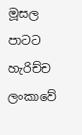මූසල පාටට හැරිච්ච ලංකාවේ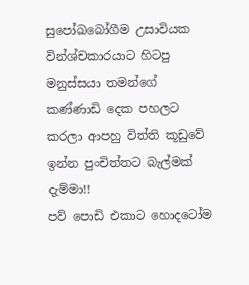සුපෝඛබෝගීම උසාවියක වින්ශ්චකාරයාට හිටපු මනුස්සයා තමන්ගේ කණ්ණාඩි දෙක පහලට කරලා ආපහු විත්ති කූඩුවේ ඉන්න පුංචිත්තට බැල්මක් දැම්මා!!
පව් පොඩි එකාට හොදටෝම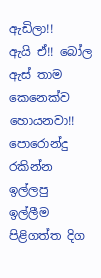ඇඩිලා!!
ඇයි ඒ!! බෝල ඇස් තාම කෙනෙක්ව හොයනවා!! පොරොන්දු රකින්න ඉල්ලපු ඉල්ලීම පිළිගත්ත දිග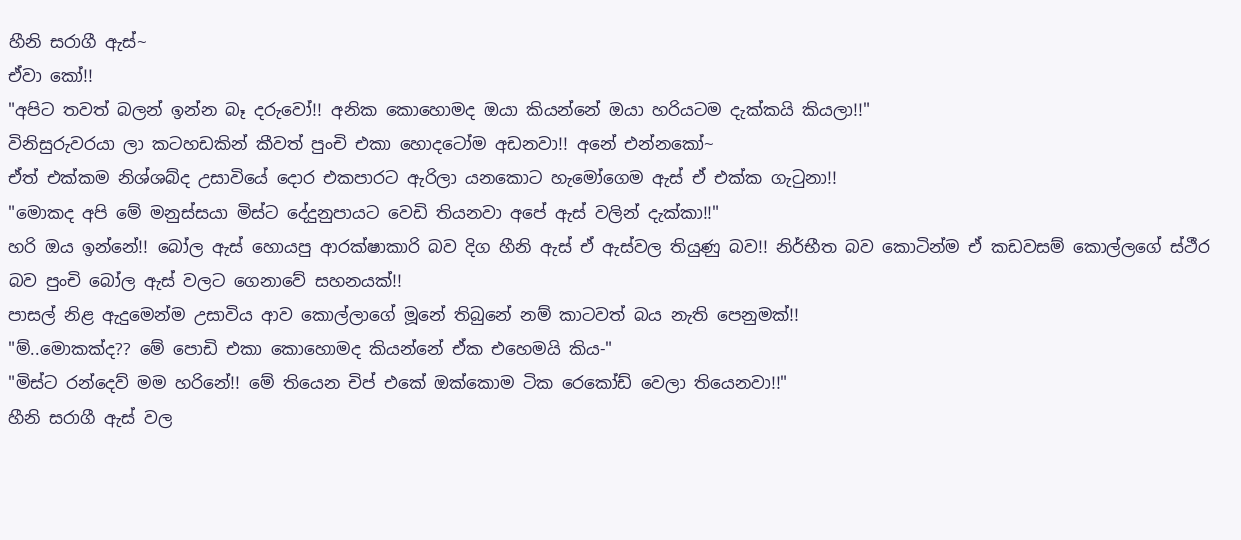හීනි සරාගී ඇස්~
ඒවා කෝ!!
"අපිට තවත් බලන් ඉන්න බෑ දරුවෝ!! අනික කොහොමද ඔයා කියන්නේ ඔයා හරියටම දැක්කයි කියලා!!"
විනිසුරුවරයා ලා කටහඩකින් කීවත් පුංචි එකා හොදටෝම අඩනවා!! අනේ එන්නකෝ~
ඒත් එක්කම නිශ්ශබ්ද උසාවියේ දොර එකපාරට ඇරිලා යනකොට හැමෝගෙම ඇස් ඒ එක්ක ගැටුනා!!
"මොකද අපි මේ මනුස්සයා මිස්ට දේදුනුපායට වෙඩි තියනවා අපේ ඇස් වලින් දැක්කා!!"
හරි ඔය ඉන්නේ!! බෝල ඇස් හොයපු ආරක්ෂාකාරි බව දිග හීනි ඇස් ඒ ඇස්වල තියුණු බව!! නිර්භීත බව කොටින්ම ඒ කඩවසම් කොල්ලගේ ස්ථීර බව පුංචි බෝල ඇස් වලට ගෙනාවේ සහනයක්!!
පාසල් නිළ ඇදුමෙන්ම උසාවිය ආව කොල්ලාගේ මූනේ තිබුනේ නම් කාටවත් බය නැති පෙනුමක්!!
"ම්..මොකක්ද?? මේ පොඩි එකා කොහොමද කියන්නේ ඒක එහෙමයි කිය-"
"මිස්ට රන්දෙව් මම හරිනේ!! මේ තියෙන චිප් එකේ ඔක්කොම ටික රෙකෝඩ් වෙලා තියෙනවා!!"
හීනි සරාගී ඇස් වල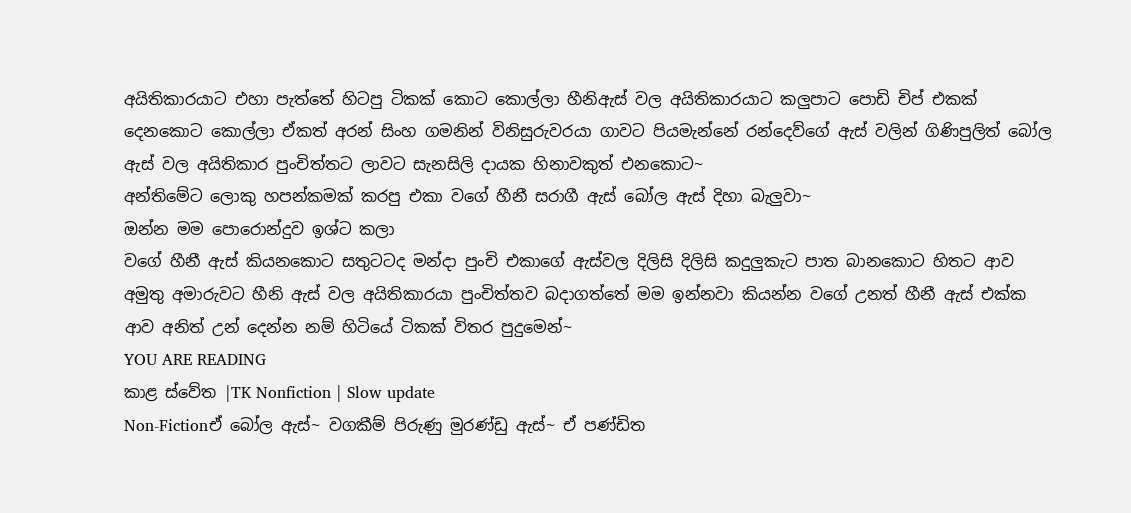අයිතිකාරයාට එහා පැත්තේ හිටපු ටිකක් කොට කොල්ලා හීනිඇස් වල අයිතිකාරයාට කලුපාට පොඩි චිප් එකක් දෙනකොට කොල්ලා ඒකත් අරන් සිංහ ගමනින් විනිසුරුවරයා ගාවට පියමැන්නේ රන්දෙව්ගේ ඇස් වලින් ගිණිපුලිත් බෝල ඇස් වල අයිතිකාර පුංචිත්තට ලාවට සැනසිලි දායක හිනාවකුත් එනකොට~
අන්තිමේට ලොකු හපන්කමක් කරපු එකා වගේ හීනී සරාගී ඇස් බෝල ඇස් දිහා බැලුවා~
ඔන්න මම පොරොන්දුව ඉශ්ට කලා
වගේ හීනී ඇස් කියනකොට සතුටටද මන්දා පුංචි එකාගේ ඇස්වල දිලිසි දිලිසි කදුලුකැට පාත බානකොට හිතට ආව අමුතු අමාරුවට හීනි ඇස් වල අයිතිකාරයා පුංචිත්තව බදාගත්තේ මම ඉන්නවා කියන්න වගේ උනත් හීනී ඇස් එක්ක ආව අනිත් උන් දෙන්න නම් හිටියේ ටිකක් විතර පුදුමෙන්~
YOU ARE READING
කාළ ස්වේත |TK Nonfiction | Slow update
Non-Fictionඒ බෝල ඇස්~ වගකීම් පිරුණු මුරණ්ඩු ඇස්~ ඒ පණ්ඩිත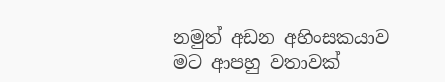නමුත් අඩන අහිංසකයාව මට ආපහු වතාවක්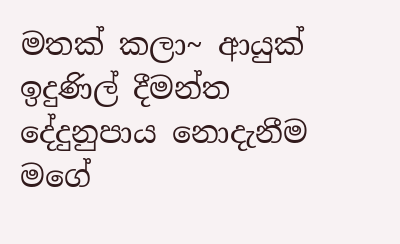මතක් කලා~ ආයුක් ඉදුණිල් දීමන්ත දේදුනුපාය නොදැනීම මගේ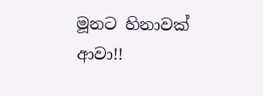මූනට හිනාවක් ආවා!!